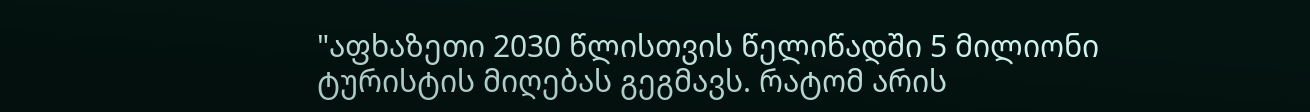"აფხაზეთი 2030 წლისთვის წელიწადში 5 მილიონი ტურისტის მიღებას გეგმავს. რატომ არის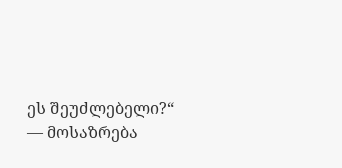ეს შეუძლებელი?“ — მოსაზრება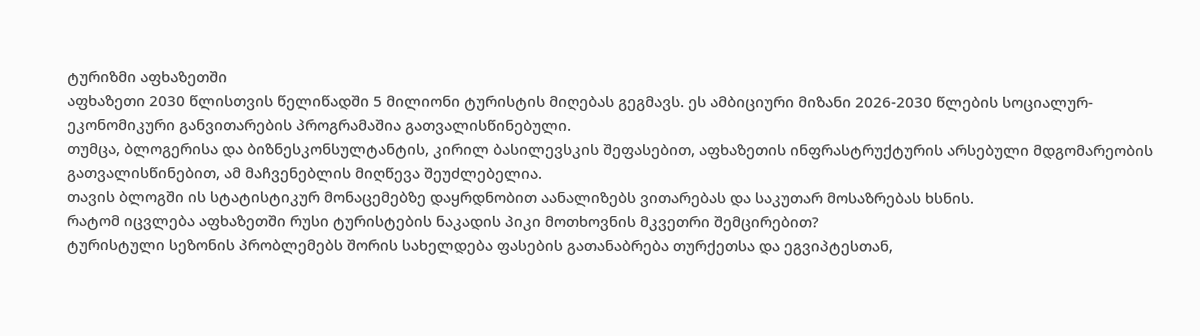ტურიზმი აფხაზეთში
აფხაზეთი 2030 წლისთვის წელიწადში 5 მილიონი ტურისტის მიღებას გეგმავს. ეს ამბიციური მიზანი 2026-2030 წლების სოციალურ-ეკონომიკური განვითარების პროგრამაშია გათვალისწინებული.
თუმცა, ბლოგერისა და ბიზნესკონსულტანტის, კირილ ბასილევსკის შეფასებით, აფხაზეთის ინფრასტრუქტურის არსებული მდგომარეობის გათვალისწინებით, ამ მაჩვენებლის მიღწევა შეუძლებელია.
თავის ბლოგში ის სტატისტიკურ მონაცემებზე დაყრდნობით აანალიზებს ვითარებას და საკუთარ მოსაზრებას ხსნის.
რატომ იცვლება აფხაზეთში რუსი ტურისტების ნაკადის პიკი მოთხოვნის მკვეთრი შემცირებით?
ტურისტული სეზონის პრობლემებს შორის სახელდება ფასების გათანაბრება თურქეთსა და ეგვიპტესთან,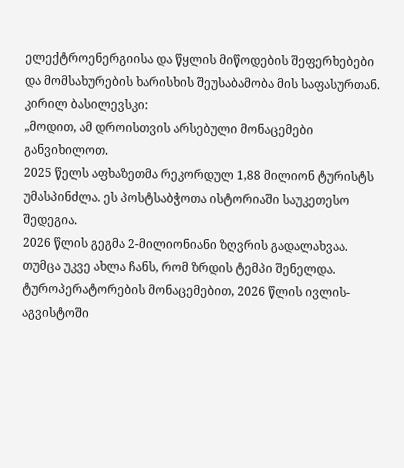ელექტროენერგიისა და წყლის მიწოდების შეფერხებები და მომსახურების ხარისხის შეუსაბამობა მის საფასურთან.
კირილ ბასილევსკი:
„მოდით, ამ დროისთვის არსებული მონაცემები განვიხილოთ.
2025 წელს აფხაზეთმა რეკორდულ 1,88 მილიონ ტურისტს უმასპინძლა. ეს პოსტსაბჭოთა ისტორიაში საუკეთესო შედეგია.
2026 წლის გეგმა 2-მილიონიანი ზღვრის გადალახვაა.
თუმცა უკვე ახლა ჩანს, რომ ზრდის ტემპი შენელდა.
ტუროპერატორების მონაცემებით, 2026 წლის ივლის-აგვისტოში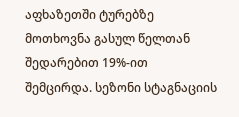აფხაზეთში ტურებზე მოთხოვნა გასულ წელთან შედარებით 19%-ით შემცირდა. სეზონი სტაგნაციის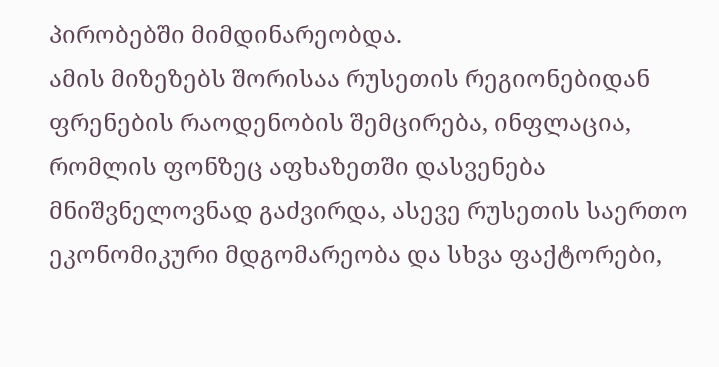პირობებში მიმდინარეობდა.
ამის მიზეზებს შორისაა რუსეთის რეგიონებიდან ფრენების რაოდენობის შემცირება, ინფლაცია, რომლის ფონზეც აფხაზეთში დასვენება მნიშვნელოვნად გაძვირდა, ასევე რუსეთის საერთო ეკონომიკური მდგომარეობა და სხვა ფაქტორები,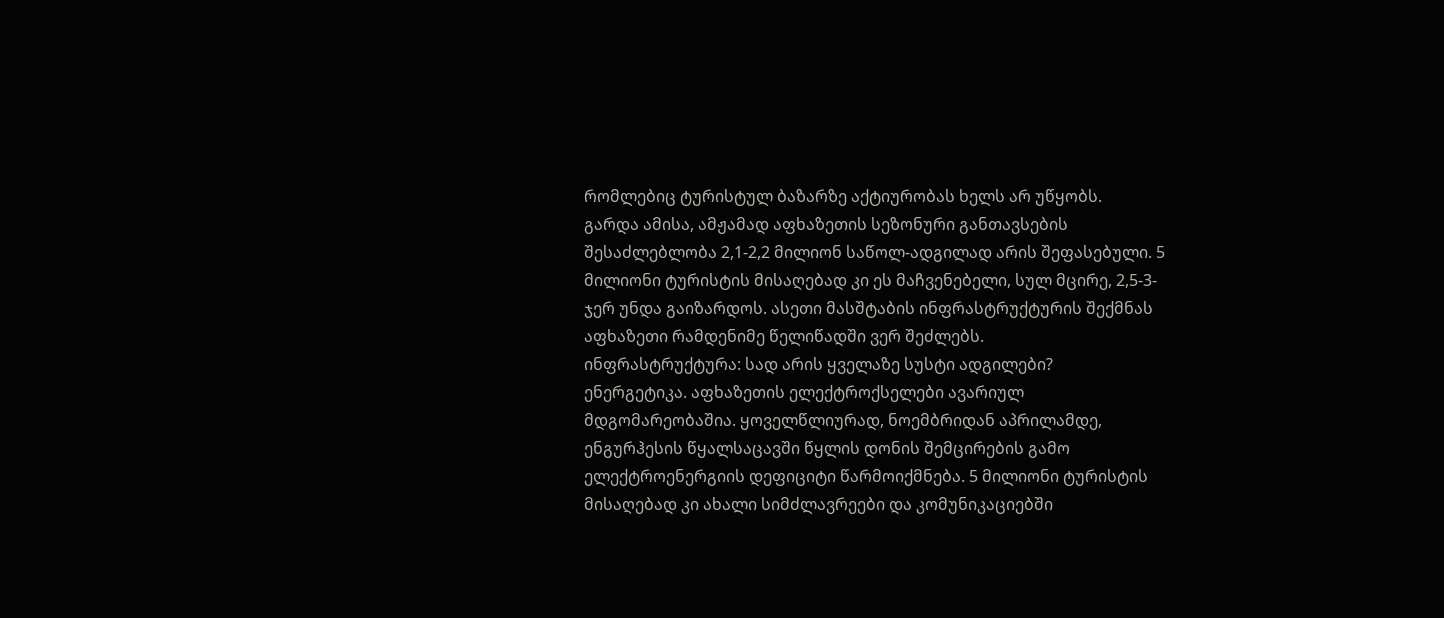რომლებიც ტურისტულ ბაზარზე აქტიურობას ხელს არ უწყობს.
გარდა ამისა, ამჟამად აფხაზეთის სეზონური განთავსების შესაძლებლობა 2,1-2,2 მილიონ საწოლ-ადგილად არის შეფასებული. 5 მილიონი ტურისტის მისაღებად კი ეს მაჩვენებელი, სულ მცირე, 2,5-3-ჯერ უნდა გაიზარდოს. ასეთი მასშტაბის ინფრასტრუქტურის შექმნას აფხაზეთი რამდენიმე წელიწადში ვერ შეძლებს.
ინფრასტრუქტურა: სად არის ყველაზე სუსტი ადგილები?
ენერგეტიკა. აფხაზეთის ელექტროქსელები ავარიულ მდგომარეობაშია. ყოველწლიურად, ნოემბრიდან აპრილამდე, ენგურჰესის წყალსაცავში წყლის დონის შემცირების გამო ელექტროენერგიის დეფიციტი წარმოიქმნება. 5 მილიონი ტურისტის მისაღებად კი ახალი სიმძლავრეები და კომუნიკაციებში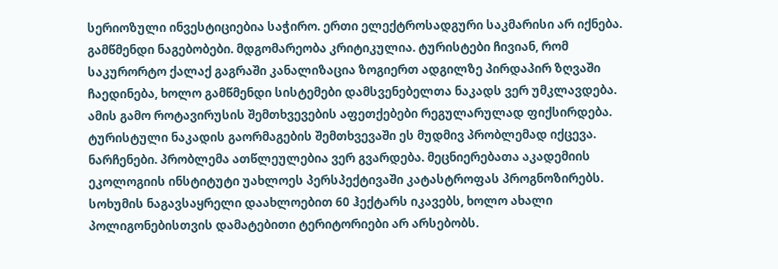სერიოზული ინვესტიციებია საჭირო. ერთი ელექტროსადგური საკმარისი არ იქნება.
გამწმენდი ნაგებობები. მდგომარეობა კრიტიკულია. ტურისტები ჩივიან, რომ საკურორტო ქალაქ გაგრაში კანალიზაცია ზოგიერთ ადგილზე პირდაპირ ზღვაში ჩაედინება, ხოლო გამწმენდი სისტემები დამსვენებელთა ნაკადს ვერ უმკლავდება. ამის გამო როტავირუსის შემთხვევების აფეთქებები რეგულარულად ფიქსირდება. ტურისტული ნაკადის გაორმაგების შემთხვევაში ეს მუდმივ პრობლემად იქცევა.
ნარჩენები. პრობლემა ათწლეულებია ვერ გვარდება. მეცნიერებათა აკადემიის ეკოლოგიის ინსტიტუტი უახლოეს პერსპექტივაში კატასტროფას პროგნოზირებს. სოხუმის ნაგავსაყრელი დაახლოებით 60 ჰექტარს იკავებს, ხოლო ახალი პოლიგონებისთვის დამატებითი ტერიტორიები არ არსებობს.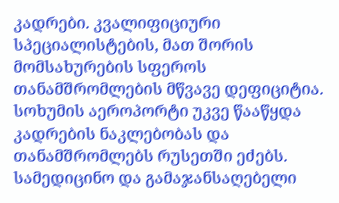კადრები. კვალიფიციური სპეციალისტების, მათ შორის მომსახურების სფეროს თანამშრომლების მწვავე დეფიციტია. სოხუმის აეროპორტი უკვე წააწყდა კადრების ნაკლებობას და თანამშრომლებს რუსეთში ეძებს. სამედიცინო და გამაჯანსაღებელი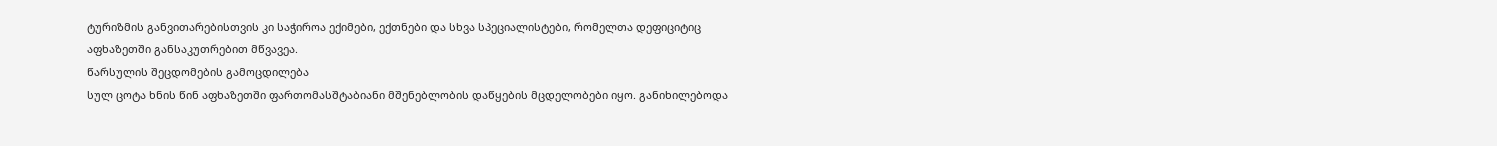ტურიზმის განვითარებისთვის კი საჭიროა ექიმები, ექთნები და სხვა სპეციალისტები, რომელთა დეფიციტიც აფხაზეთში განსაკუთრებით მწვავეა.
წარსულის შეცდომების გამოცდილება
სულ ცოტა ხნის წინ აფხაზეთში ფართომასშტაბიანი მშენებლობის დაწყების მცდელობები იყო. განიხილებოდა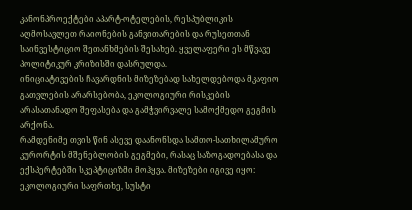კანონპროექტები აპარტ-ოტელების, რესპუბლიკის აღმოსავლეთ რაიონების განვითარების და რუსეთთან საინვესტიციო შეთანხმების შესახებ. ყველაფერი ეს მწვავე პოლიტიკურ კრიზისში დასრულდა.
ინიციატივების ჩავარდნის მიზეზებად სახელდებოდა მკაფიო გათვლების არარსებობა, ეკოლოგიური რისკების არასათანადო შეფასება და გამჭვირვალე სამოქმედო გეგმის არქონა.
რამდენიმე თვის წინ ასევე დაანონსდა სამთო-სათხილამურო კურორტის მშენებლობის გეგმები, რასაც საზოგადოებასა და ექსპერტებში სკეპტიციზმი მოჰყვა. მიზეზები იგივე იყო: ეკოლოგიური საფრთხე, სუსტი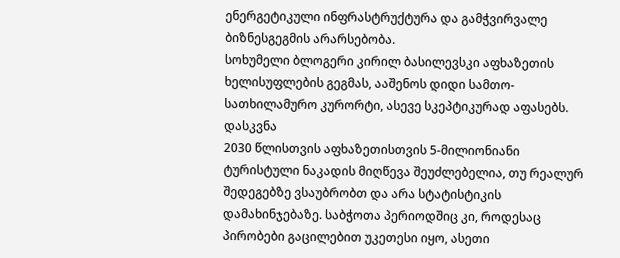ენერგეტიკული ინფრასტრუქტურა და გამჭვირვალე ბიზნესგეგმის არარსებობა.
სოხუმელი ბლოგერი კირილ ბასილევსკი აფხაზეთის ხელისუფლების გეგმას, ააშენოს დიდი სამთო-სათხილამურო კურორტი, ასევე სკეპტიკურად აფასებს.
დასკვნა
2030 წლისთვის აფხაზეთისთვის 5-მილიონიანი ტურისტული ნაკადის მიღწევა შეუძლებელია, თუ რეალურ შედეგებზე ვსაუბრობთ და არა სტატისტიკის დამახინჯებაზე. საბჭოთა პერიოდშიც კი, როდესაც პირობები გაცილებით უკეთესი იყო, ასეთი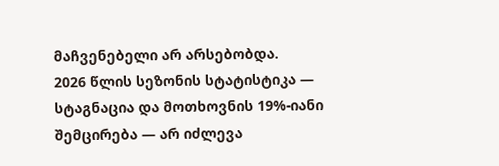მაჩვენებელი არ არსებობდა.
2026 წლის სეზონის სტატისტიკა — სტაგნაცია და მოთხოვნის 19%-იანი შემცირება — არ იძლევა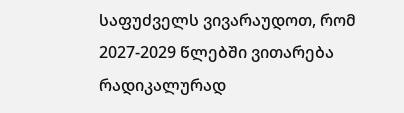საფუძველს ვივარაუდოთ, რომ 2027-2029 წლებში ვითარება რადიკალურად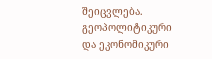შეიცვლება.
გეოპოლიტიკური და ეკონომიკური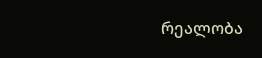რეალობა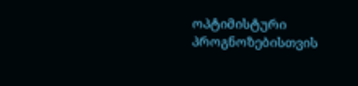ოპტიმისტური პროგნოზებისთვის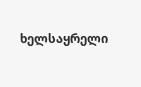ხელსაყრელი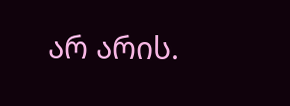არ არის.